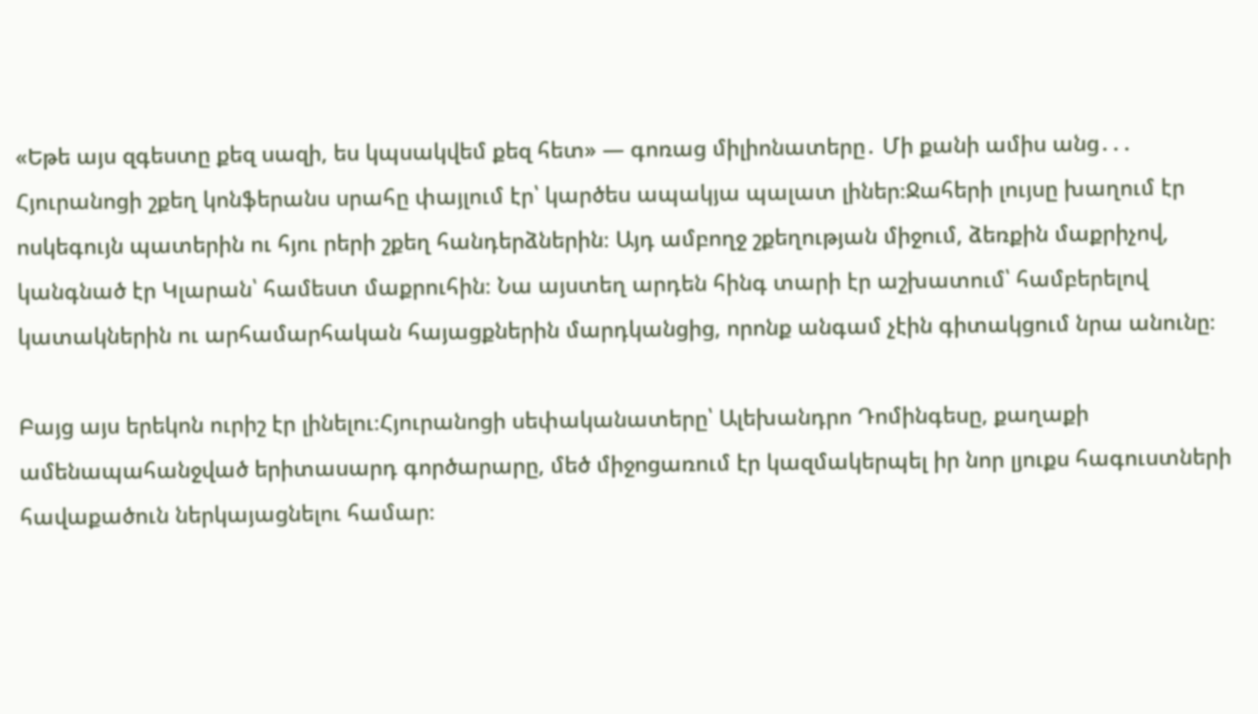«Եթե այս զգեստը քեզ սազի, ես կպսակվեմ քեզ հետ» — գոռաց միլիոնատերը․ Մի քանի ամիս անց․․․
Հյուրանոցի շքեղ կոնֆերանս սրահը փայլում էր՝ կարծես ապակյա պալատ լիներ։Ջահերի լույսը խաղում էր ոսկեգույն պատերին ու հյու րերի շքեղ հանդերձներին։ Այդ ամբողջ շքեղության միջում, ձեռքին մաքրիչով, կանգնած էր Կլարան՝ համեստ մաքրուհին։ Նա այստեղ արդեն հինգ տարի էր աշխատում՝ համբերելով կատակներին ու արհամարհական հայացքներին մարդկանցից, որոնք անգամ չէին գիտակցում նրա անունը։

Բայց այս երեկոն ուրիշ էր լինելու։Հյուրանոցի սեփականատերը՝ Ալեխանդրո Դոմինգեսը, քաղաքի ամենապահանջված երիտասարդ գործարարը, մեծ միջոցառում էր կազմակերպել իր նոր լյուքս հագուստների հավաքածուն ներկայացնելու համար։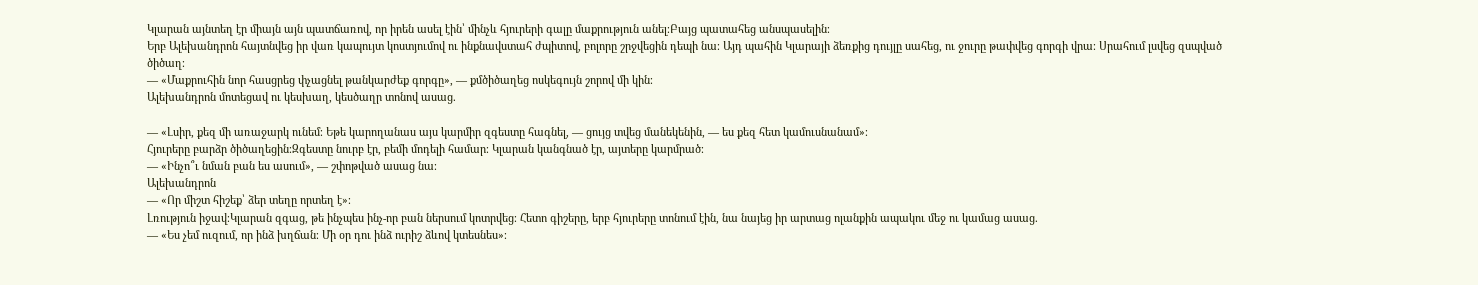Կլարան այնտեղ էր միայն այն պատճառով, որ իրեն ասել էին՝ մինչև հյուրերի գալը մաքրություն անել։Բայց պատահեց անսպասելին։
Երբ Ալեխանդրոն հայտնվեց իր վառ կապույտ կոստյումով ու ինքնավստահ ժպիտով, բոլորը շրջվեցին դեպի նա։ Այդ պահին Կլարայի ձեռքից դույլը սահեց, ու ջուրը թափվեց գորգի վրա։ Սրահում լսվեց զսպված ծիծաղ։
— «Մաքրուհին նոր հասցրեց փչացնել թանկարժեք գորգը», — քմծիծաղեց ոսկեգույն շորով մի կին։
Ալեխանդրոն մոտեցավ ու կեսխաղ, կեսծաղր տոնով ասաց.

— «Լսիր, քեզ մի առաջարկ ունեմ։ Եթե կարողանաս այս կարմիր զգեստը հագնել, — ցույց տվեց մանեկենին, — ես քեզ հետ կամուսնանամ»։
Հյուրերը բարձր ծիծաղեցին։Զգեստը նուրբ էր, բեմի մոդելի համար։ Կլարան կանգնած էր, այտերը կարմրած։
— «Ինչո՞ւ նման բան ես ասում», — շփոթված ասաց նա։
Ալեխանդրոն
— «Որ միշտ հիշեք՝ ձեր տեղը որտեղ է»։
Լռություն իջավ։Կլարան զգաց, թե ինչպես ինչ-որ բան ներսում կոտրվեց։ Հետո գիշերը, երբ հյուրերը տոնում էին, նա նայեց իր արտաց ոլանքին ապակու մեջ ու կամաց ասաց.
— «Ես չեմ ուզում, որ ինձ խղճան։ Մի օր դու ինձ ուրիշ ձևով կտեսնես»։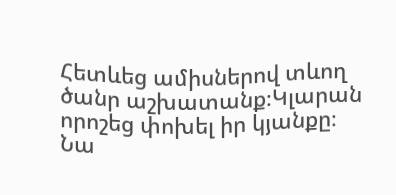Հետևեց ամիսներով տևող ծանր աշխատանք։Կլարան որոշեց փոխել իր կյանքը։ Նա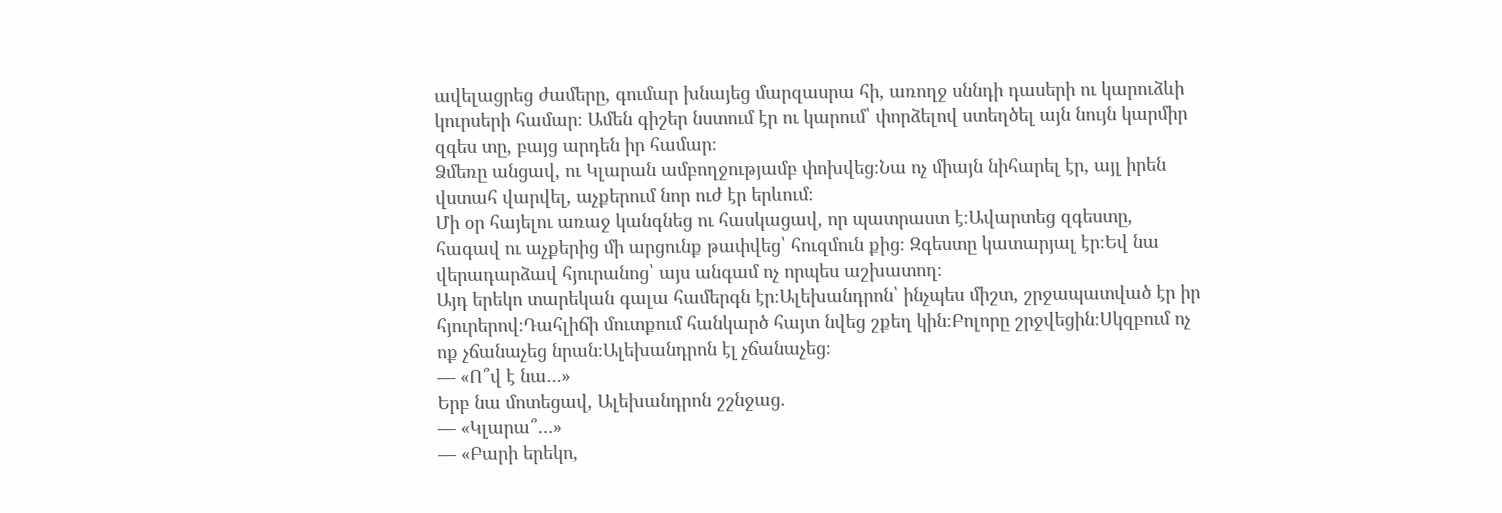ավելացրեց ժամերը, գումար խնայեց մարզասրա հի, առողջ սննդի դասերի ու կարուձևի կուրսերի համար։ Ամեն գիշեր նստում էր ու կարում՝ փորձելով ստեղծել այն նույն կարմիր զգես տը, բայց արդեն իր համար։
Ձմեռը անցավ, ու Կլարան ամբողջությամբ փոխվեց։Նա ոչ միայն նիհարել էր, այլ իրեն վստահ վարվել, աչքերում նոր ուժ էր երևում։
Մի օր հայելու առաջ կանգնեց ու հասկացավ, որ պատրաստ է։Ավարտեց զգեստը, հագավ ու աչքերից մի արցունք թափվեց՝ հուզմուն քից։ Զգեստը կատարյալ էր։Եվ նա վերադարձավ հյուրանոց՝ այս անգամ ոչ որպես աշխատող։
Այդ երեկո տարեկան գալա համերգն էր։Ալեխանդրոն՝ ինչպես միշտ, շրջապատված էր իր հյուրերով։Դահլիճի մուտքում հանկարծ հայտ նվեց շքեղ կին։Բոլորը շրջվեցին։Սկզբում ոչ ոք չճանաչեց նրան։Ալեխանդրոն էլ չճանաչեց։
— «Ո՞վ է նա…»
Երբ նա մոտեցավ, Ալեխանդրոն շշնջաց.
— «Կլարա՞…»
— «Բարի երեկո,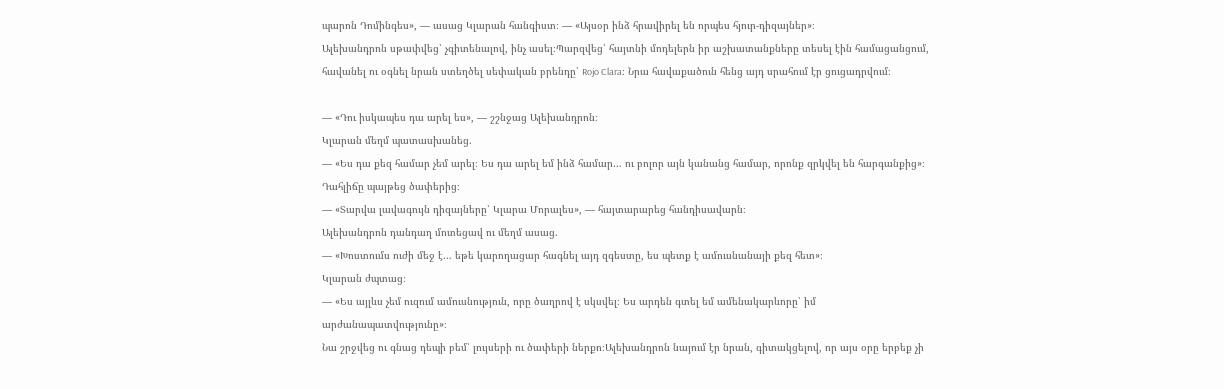պարոն Դոմինգես», — ասաց Կլարան հանգիստ։ — «Այսօր ինձ հրավիրել են որպես հյուր-դիզայներ»։
Ալեխանդրոն սթափվեց՝ չգիտենալով, ինչ ասել։Պարզվեց՝ հայտնի մոդելերն իր աշխատանքները տեսել էին համացանցում, հավանել ու օգնել նրան ստեղծել սեփական բրենդը՝ Rojo Clara։ Նրա հավաքածուն հենց այդ սրահում էր ցուցադրվում։

— «Դու իսկապես դա արել ես», — շշնջաց Ալեխանդրոն։
Կլարան մեղմ պատասխանեց.
— «Ես դա քեզ համար չեմ արել։ Ես դա արել եմ ինձ համար… ու բոլոր այն կանանց համար, որոնք զրկվել են հարգանքից»։
Դահլիճը պայթեց ծափերից։
— «Տարվա լավագույն դիզայները՝ Կլարա Մորալես», — հայտարարեց հանդիսավարն։
Ալեխանդրոն դանդաղ մոտեցավ ու մեղմ ասաց.
— «Խոստումս ուժի մեջ է… եթե կարողացար հագնել այդ զգեստը, ես պետք է ամուսնանայի քեզ հետ»։
Կլարան ժպտաց։
— «Ես այլևս չեմ ուզում ամուսնություն, որը ծաղրով է սկսվել։ Ես արդեն գտել եմ ամենակարևորը՝ իմ արժանապատվությունը»։
Նա շրջվեց ու գնաց դեպի բեմ՝ լույսերի ու ծափերի ներքո։Ալեխանդրոն նայում էր նրան, գիտակցելով, որ այս օրը երբեք չի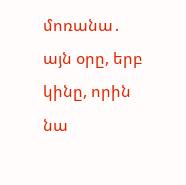մոռանա․
այն օրը, երբ կինը, որին նա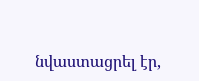նվաստացրել էր,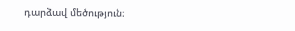դարձավ մեծություն։